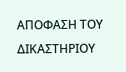ΑΠΟΦΑΣΗ ΤΟΥ ΔΙΚΑΣΤΗΡΙΟΥ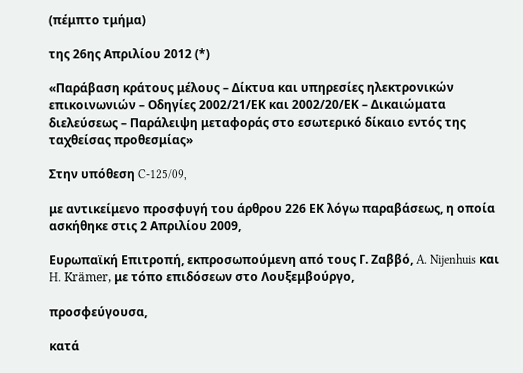(πέμπτο τμήμα)

της 26ης Απριλίου 2012 (*)

«Παράβαση κράτους μέλους – Δίκτυα και υπηρεσίες ηλεκτρονικών επικοινωνιών – Οδηγίες 2002/21/ΕΚ και 2002/20/ΕΚ – Δικαιώματα διελεύσεως – Παράλειψη μεταφοράς στο εσωτερικό δίκαιο εντός της ταχθείσας προθεσμίας»

Στην υπόθεση C‑125/09,

με αντικείμενο προσφυγή του άρθρου 226 ΕΚ λόγω παραβάσεως, η οποία ασκήθηκε στις 2 Απριλίου 2009,

Ευρωπαϊκή Επιτροπή, εκπροσωπούμενη από τους Γ. Ζαββό, A. Nijenhuis και H. Krämer, με τόπο επιδόσεων στο Λουξεμβούργο,

προσφεύγουσα,

κατά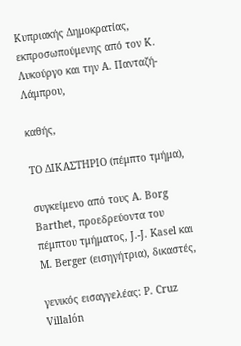Κυπριακής Δημοκρατίας, εκπροσωπούμενης από τον Κ. Λυκούργο και την Α. Πανταζή-Λάμπρου,

καθής,

ΤΟ ΔΙΚΑΣΤΗΡΙΟ (πέμπτο τμήμα),

συγκείμενο από τους A. Borg Barthet, προεδρεύοντα του πέμπτου τμήματος, J.‑J. Kasel και M. Berger (εισηγήτρια), δικαστές,

γενικός εισαγγελέας: P. Cruz Villalón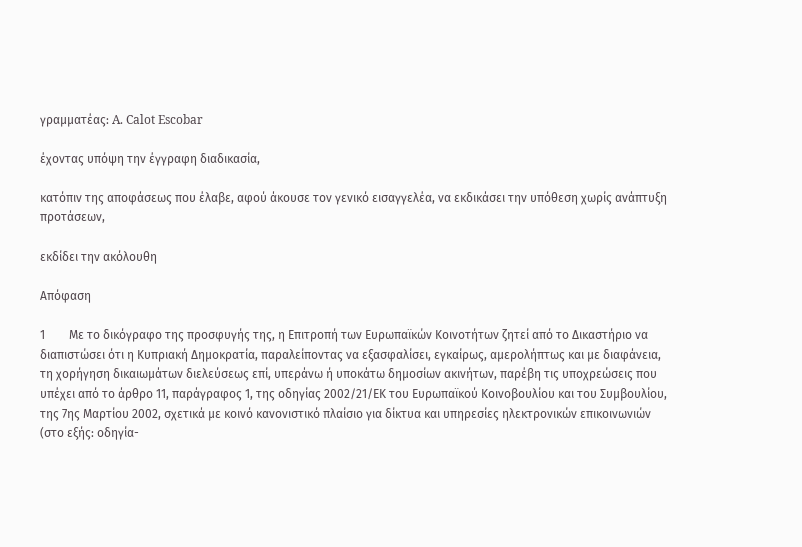γραμματέας: A. Calot Escobar

έχοντας υπόψη την έγγραφη διαδικασία,

κατόπιν της αποφάσεως που έλαβε, αφού άκουσε τον γενικό εισαγγελέα, να εκδικάσει την υπόθεση χωρίς ανάπτυξη προτάσεων,

εκδίδει την ακόλουθη

Απόφαση

1        Με το δικόγραφο της προσφυγής της, η Επιτροπή των Ευρωπαϊκών Κοινοτήτων ζητεί από το Δικαστήριο να διαπιστώσει ότι η Κυπριακή Δημοκρατία, παραλείποντας να εξασφαλίσει, εγκαίρως, αμερολήπτως και με διαφάνεια, τη χορήγηση δικαιωμάτων διελεύσεως επί, υπεράνω ή υποκάτω δημοσίων ακινήτων, παρέβη τις υποχρεώσεις που υπέχει από το άρθρο 11, παράγραφος 1, της οδηγίας 2002/21/ΕΚ του Ευρωπαϊκού Κοινοβουλίου και του Συμβουλίου, της 7ης Μαρτίου 2002, σχετικά με κοινό κανονιστικό πλαίσιο για δίκτυα και υπηρεσίες ηλεκτρονικών επικοινωνιών (στο εξής: οδηγία-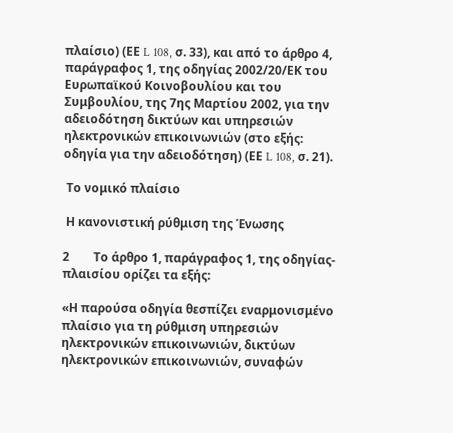πλαίσιο) (ΕΕ L 108, σ. 33), και από το άρθρο 4, παράγραφος 1, της οδηγίας 2002/20/ΕΚ του Ευρωπαϊκού Κοινοβουλίου και του Συμβουλίου, της 7ης Μαρτίου 2002, για την αδειοδότηση δικτύων και υπηρεσιών ηλεκτρονικών επικοινωνιών (στο εξής: οδηγία για την αδειοδότηση) (ΕΕ L 108, σ. 21).

 Το νομικό πλαίσιο

 Η κανονιστική ρύθμιση της Ένωσης

2        Το άρθρο 1, παράγραφος 1, της οδηγίας-πλαισίου ορίζει τα εξής:

«Η παρούσα οδηγία θεσπίζει εναρμονισμένο πλαίσιο για τη ρύθμιση υπηρεσιών ηλεκτρονικών επικοινωνιών, δικτύων ηλεκτρονικών επικοινωνιών, συναφών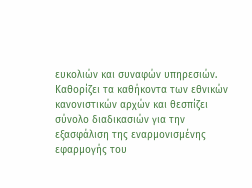ευκολιών και συναφών υπηρεσιών. Καθορίζει τα καθήκοντα των εθνικών κανονιστικών αρχών και θεσπίζει σύνολο διαδικασιών για την εξασφάλιση της εναρμονισμένης εφαρμογής του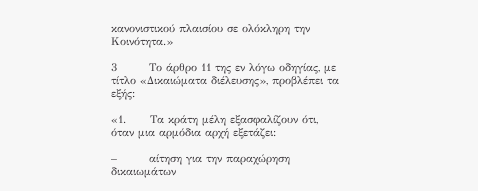κανονιστικού πλαισίου σε ολόκληρη την Κοινότητα.»

3        Το άρθρο 11 της εν λόγω οδηγίας, με τίτλο «Δικαιώματα διέλευσης», προβλέπει τα εξής:

«1.      Τα κράτη μέλη εξασφαλίζουν ότι, όταν μια αρμόδια αρχή εξετάζει:

–        αίτηση για την παραχώρηση δικαιωμάτων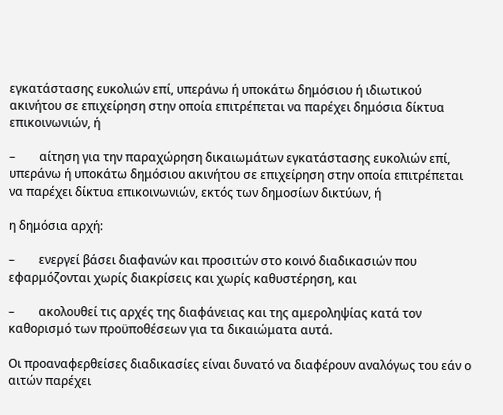εγκατάστασης ευκολιών επί, υπεράνω ή υποκάτω δημόσιου ή ιδιωτικού ακινήτου σε επιχείρηση στην οποία επιτρέπεται να παρέχει δημόσια δίκτυα επικοινωνιών, ή

–        αίτηση για την παραχώρηση δικαιωμάτων εγκατάστασης ευκολιών επί, υπεράνω ή υποκάτω δημόσιου ακινήτου σε επιχείρηση στην οποία επιτρέπεται να παρέχει δίκτυα επικοινωνιών, εκτός των δημοσίων δικτύων, ή

η δημόσια αρχή:

–        ενεργεί βάσει διαφανών και προσιτών στο κοινό διαδικασιών που εφαρμόζονται χωρίς διακρίσεις και χωρίς καθυστέρηση, και

–        ακολουθεί τις αρχές της διαφάνειας και της αμεροληψίας κατά τον καθορισμό των προϋποθέσεων για τα δικαιώματα αυτά.

Οι προαναφερθείσες διαδικασίες είναι δυνατό να διαφέρουν αναλόγως του εάν ο αιτών παρέχει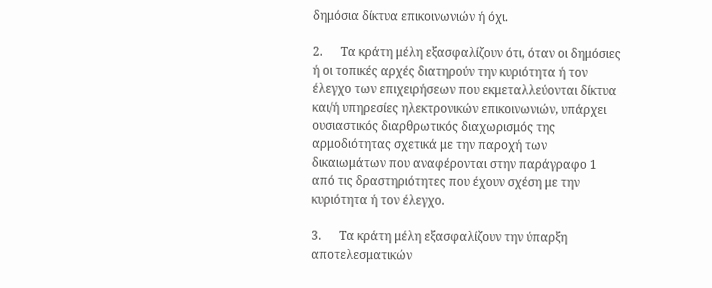δημόσια δίκτυα επικοινωνιών ή όχι.

2.      Τα κράτη μέλη εξασφαλίζουν ότι, όταν οι δημόσιες ή οι τοπικές αρχές διατηρούν την κυριότητα ή τον έλεγχο των επιχειρήσεων που εκμεταλλεύονται δίκτυα και/ή υπηρεσίες ηλεκτρονικών επικοινωνιών, υπάρχει ουσιαστικός διαρθρωτικός διαχωρισμός της αρμοδιότητας σχετικά με την παροχή των δικαιωμάτων που αναφέρονται στην παράγραφο 1 από τις δραστηριότητες που έχουν σχέση με την κυριότητα ή τον έλεγχο.

3.      Τα κράτη μέλη εξασφαλίζουν την ύπαρξη αποτελεσματικών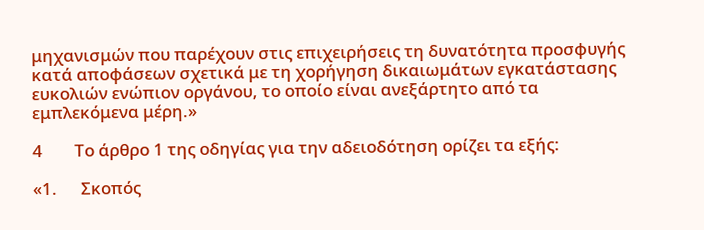μηχανισμών που παρέχουν στις επιχειρήσεις τη δυνατότητα προσφυγής κατά αποφάσεων σχετικά με τη χορήγηση δικαιωμάτων εγκατάστασης ευκολιών ενώπιον οργάνου, το οποίο είναι ανεξάρτητο από τα εμπλεκόμενα μέρη.»

4        Το άρθρο 1 της οδηγίας για την αδειοδότηση ορίζει τα εξής:

«1.      Σκοπός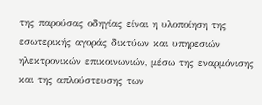της παρούσας οδηγίας είναι η υλοποίηση της εσωτερικής αγοράς δικτύων και υπηρεσιών ηλεκτρονικών επικοινωνιών, μέσω της εναρμόνισης και της απλούστευσης των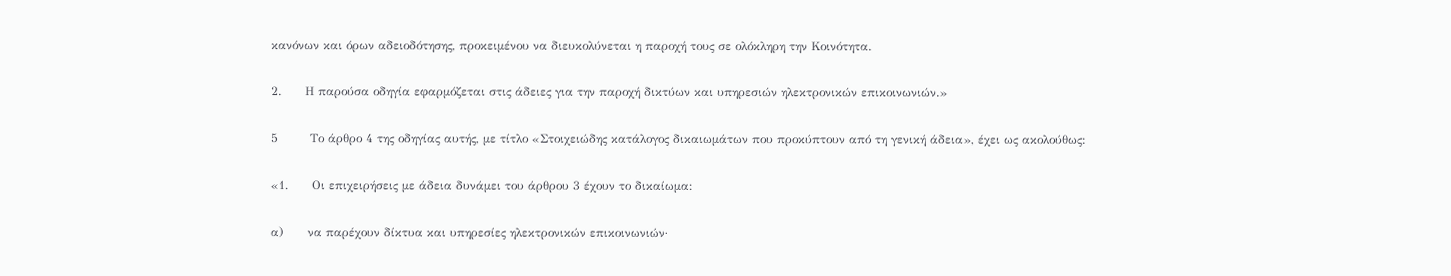κανόνων και όρων αδειοδότησης, προκειμένου να διευκολύνεται η παροχή τους σε ολόκληρη την Κοινότητα.

2.      Η παρούσα οδηγία εφαρμόζεται στις άδειες για την παροχή δικτύων και υπηρεσιών ηλεκτρονικών επικοινωνιών.»

5        Το άρθρο 4 της οδηγίας αυτής, με τίτλο «Στοιχειώδης κατάλογος δικαιωμάτων που προκύπτουν από τη γενική άδεια», έχει ως ακολούθως:

«1.      Οι επιχειρήσεις με άδεια δυνάμει του άρθρου 3 έχουν το δικαίωμα:

α)      να παρέχουν δίκτυα και υπηρεσίες ηλεκτρονικών επικοινωνιών·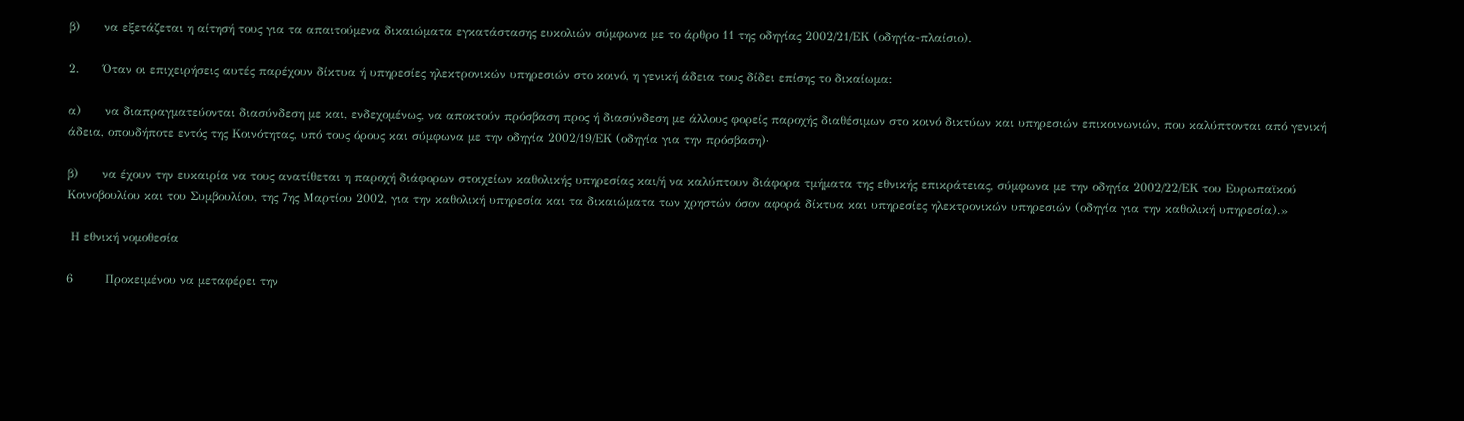β)      να εξετάζεται η αίτησή τους για τα απαιτούμενα δικαιώματα εγκατάστασης ευκολιών σύμφωνα με το άρθρο 11 της οδηγίας 2002/21/ΕΚ (οδηγία-πλαίσιο).

2.      Όταν οι επιχειρήσεις αυτές παρέχουν δίκτυα ή υπηρεσίες ηλεκτρονικών υπηρεσιών στο κοινό, η γενική άδεια τους δίδει επίσης το δικαίωμα:

α)      να διαπραγματεύονται διασύνδεση με και, ενδεχομένως, να αποκτούν πρόσβαση προς ή διασύνδεση με άλλους φορείς παροχής διαθέσιμων στο κοινό δικτύων και υπηρεσιών επικοινωνιών, που καλύπτονται από γενική άδεια, οπουδήποτε εντός της Κοινότητας, υπό τους όρους και σύμφωνα με την οδηγία 2002/19/ΕΚ (οδηγία για την πρόσβαση)·

β)      να έχουν την ευκαιρία να τους ανατίθεται η παροχή διάφορων στοιχείων καθολικής υπηρεσίας και/ή να καλύπτουν διάφορα τμήματα της εθνικής επικράτειας, σύμφωνα με την οδηγία 2002/22/ΕΚ του Ευρωπαϊκού Κοινοβουλίου και του Συμβουλίου, της 7ης Μαρτίου 2002, για την καθολική υπηρεσία και τα δικαιώματα των χρηστών όσον αφορά δίκτυα και υπηρεσίες ηλεκτρονικών υπηρεσιών (οδηγία για την καθολική υπηρεσία).»

 Η εθνική νομοθεσία

6        Προκειμένου να μεταφέρει την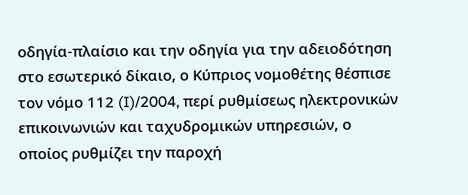οδηγία-πλαίσιο και την οδηγία για την αδειοδότηση στο εσωτερικό δίκαιο, ο Κύπριος νομοθέτης θέσπισε τον νόμο 112 (I)/2004, περί ρυθμίσεως ηλεκτρονικών επικοινωνιών και ταχυδρομικών υπηρεσιών, ο οποίος ρυθμίζει την παροχή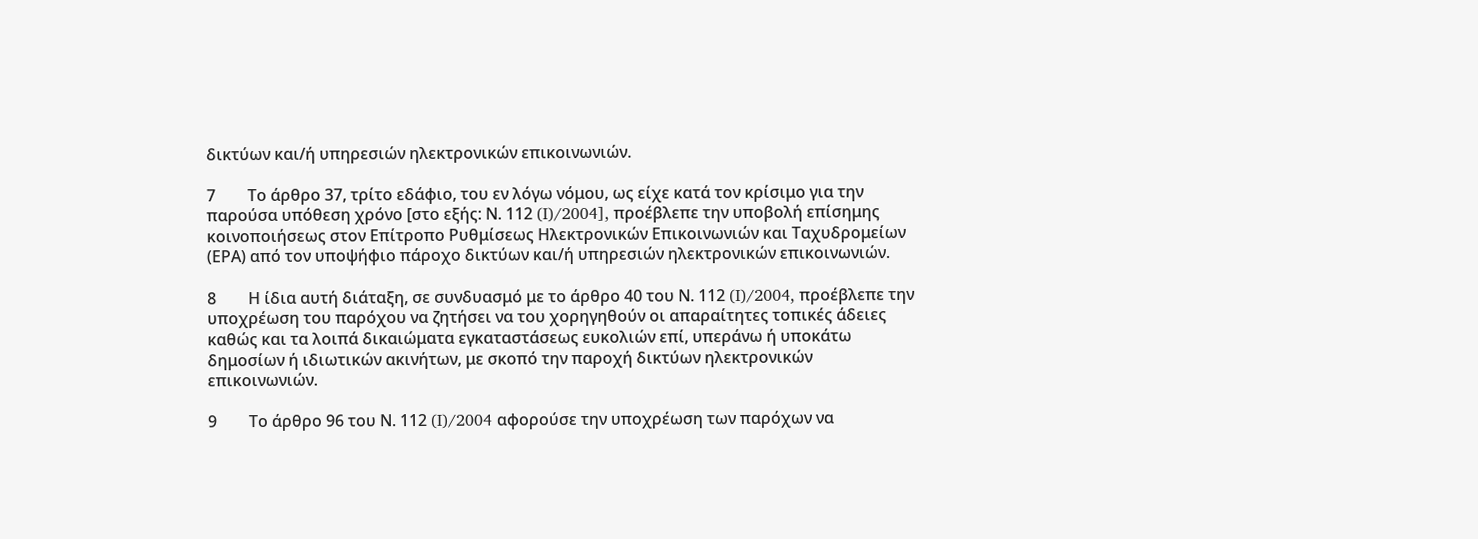δικτύων και/ή υπηρεσιών ηλεκτρονικών επικοινωνιών.

7        Το άρθρο 37, τρίτο εδάφιο, του εν λόγω νόμου, ως είχε κατά τον κρίσιμο για την παρούσα υπόθεση χρόνο [στο εξής: Ν. 112 (I)/2004], προέβλεπε την υποβολή επίσημης κοινοποιήσεως στον Επίτροπο Ρυθμίσεως Ηλεκτρονικών Επικοινωνιών και Ταχυδρομείων (ΕΡΑ) από τον υποψήφιο πάροχο δικτύων και/ή υπηρεσιών ηλεκτρονικών επικοινωνιών.

8        Η ίδια αυτή διάταξη, σε συνδυασμό με το άρθρο 40 του Ν. 112 (I)/2004, προέβλεπε την υποχρέωση του παρόχου να ζητήσει να του χορηγηθούν οι απαραίτητες τοπικές άδειες καθώς και τα λοιπά δικαιώματα εγκαταστάσεως ευκολιών επί, υπεράνω ή υποκάτω δημοσίων ή ιδιωτικών ακινήτων, με σκοπό την παροχή δικτύων ηλεκτρονικών επικοινωνιών.

9        Το άρθρο 96 του Ν. 112 (I)/2004 αφορούσε την υποχρέωση των παρόχων να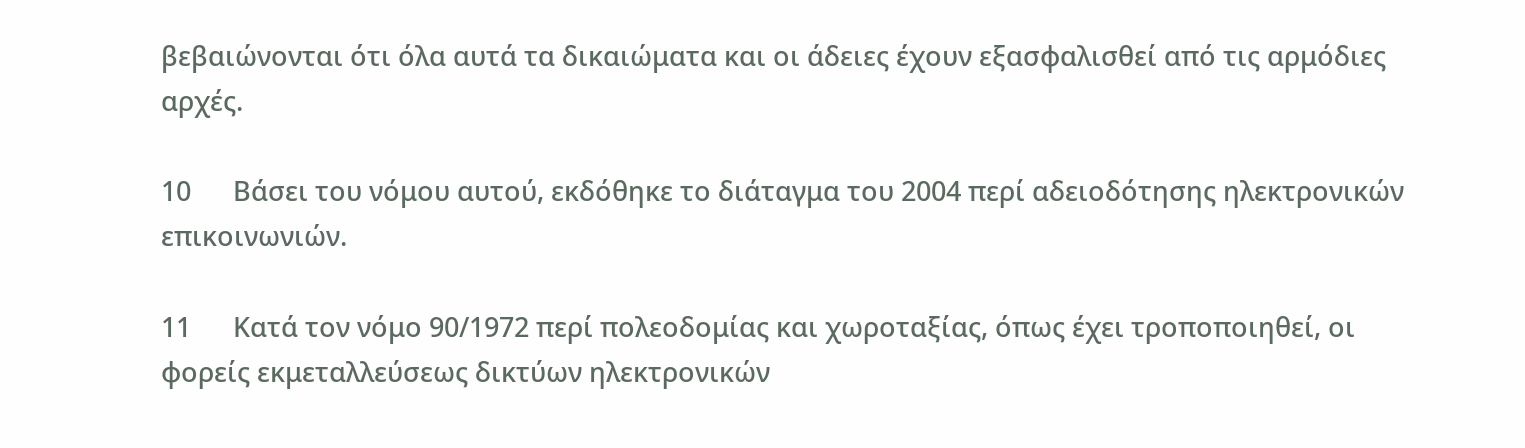βεβαιώνονται ότι όλα αυτά τα δικαιώματα και οι άδειες έχουν εξασφαλισθεί από τις αρμόδιες αρχές.

10      Βάσει του νόμου αυτού, εκδόθηκε το διάταγμα του 2004 περί αδειοδότησης ηλεκτρονικών επικοινωνιών.

11      Κατά τον νόμο 90/1972 περί πολεοδομίας και χωροταξίας, όπως έχει τροποποιηθεί, οι φορείς εκμεταλλεύσεως δικτύων ηλεκτρονικών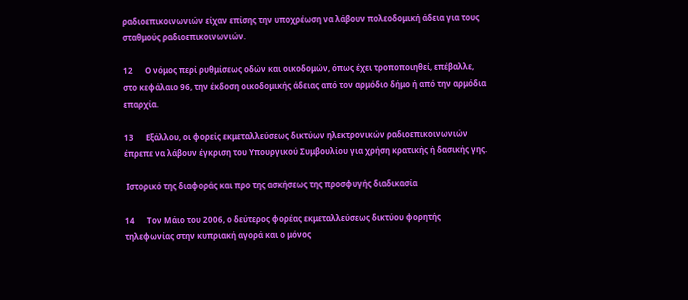ραδιοεπικοινωνιών είχαν επίσης την υποχρέωση να λάβουν πολεοδομική άδεια για τους σταθμούς ραδιοεπικοινωνιών.

12      Ο νόμος περί ρυθμίσεως οδών και οικοδομών, όπως έχει τροποποιηθεί, επέβαλλε, στο κεφάλαιο 96, την έκδοση οικοδομικής άδειας από τον αρμόδιο δήμο ή από την αρμόδια επαρχία.

13      Εξάλλου, οι φορείς εκμεταλλεύσεως δικτύων ηλεκτρονικών ραδιοεπικοινωνιών έπρεπε να λάβουν έγκριση του Υπουργικού Συμβουλίου για χρήση κρατικής ή δασικής γης.

 Ιστορικό της διαφοράς και προ της ασκήσεως της προσφυγής διαδικασία

14      Τον Μάιο του 2006, ο δεύτερος φορέας εκμεταλλεύσεως δικτύου φορητής τηλεφωνίας στην κυπριακή αγορά και ο μόνος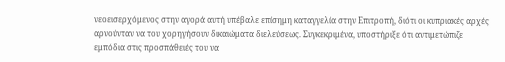νεοεισερχόμενος στην αγορά αυτή υπέβαλε επίσημη καταγγελία στην Επιτροπή, διότι οι κυπριακές αρχές αρνούνταν να του χορηγήσουν δικαιώματα διελεύσεως. Συγκεκριμένα, υποστήριξε ότι αντιμετώπιζε εμπόδια στις προσπάθειές του να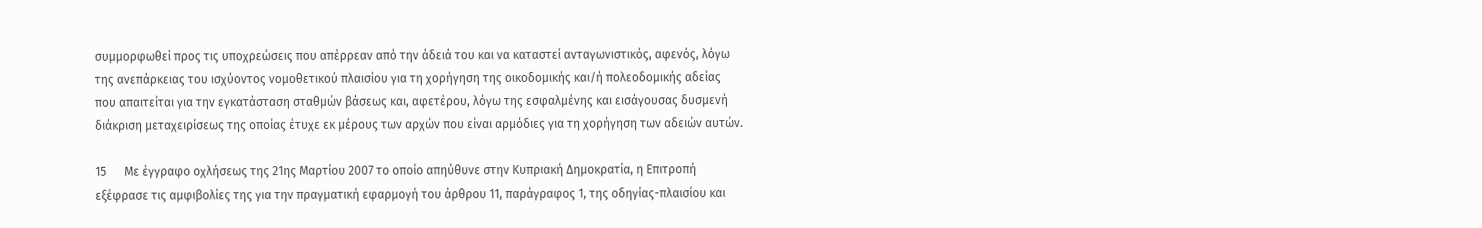συμμορφωθεί προς τις υποχρεώσεις που απέρρεαν από την άδειά του και να καταστεί ανταγωνιστικός, αφενός, λόγω της ανεπάρκειας του ισχύοντος νομοθετικού πλαισίου για τη χορήγηση της οικοδομικής και/ή πολεοδομικής αδείας που απαιτείται για την εγκατάσταση σταθμών βάσεως και, αφετέρου, λόγω της εσφαλμένης και εισάγουσας δυσμενή διάκριση μεταχειρίσεως της οποίας έτυχε εκ μέρους των αρχών που είναι αρμόδιες για τη χορήγηση των αδειών αυτών.

15      Με έγγραφο οχλήσεως της 21ης Μαρτίου 2007 το οποίο απηύθυνε στην Κυπριακή Δημοκρατία, η Επιτροπή εξέφρασε τις αμφιβολίες της για την πραγματική εφαρμογή του άρθρου 11, παράγραφος 1, της οδηγίας-πλαισίου και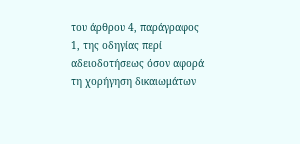του άρθρου 4, παράγραφος 1, της οδηγίας περί αδειοδοτήσεως όσον αφορά τη χορήγηση δικαιωμάτων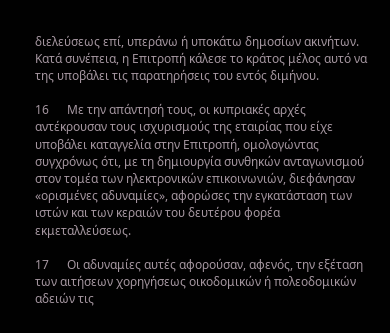διελεύσεως επί, υπεράνω ή υποκάτω δημοσίων ακινήτων. Κατά συνέπεια, η Επιτροπή κάλεσε το κράτος μέλος αυτό να της υποβάλει τις παρατηρήσεις του εντός διμήνου.

16      Με την απάντησή τους, οι κυπριακές αρχές αντέκρουσαν τους ισχυρισμούς της εταιρίας που είχε υποβάλει καταγγελία στην Επιτροπή, ομολογώντας συγχρόνως ότι, με τη δημιουργία συνθηκών ανταγωνισμού στον τομέα των ηλεκτρονικών επικοινωνιών, διεφάνησαν «ορισμένες αδυναμίες», αφορώσες την εγκατάσταση των ιστών και των κεραιών του δευτέρου φορέα εκμεταλλεύσεως.

17      Οι αδυναμίες αυτές αφορούσαν, αφενός, την εξέταση των αιτήσεων χορηγήσεως οικοδομικών ή πολεοδομικών αδειών τις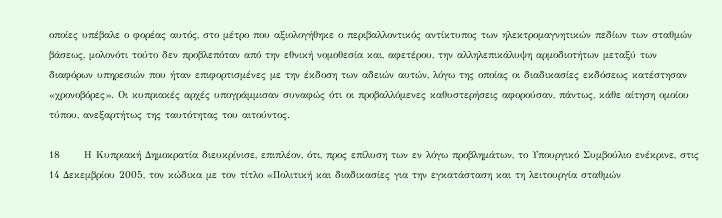οποίες υπέβαλε ο φορέας αυτός, στο μέτρο που αξιολογήθηκε ο περιβαλλοντικός αντίκτυπος των ηλεκτρομαγνητικών πεδίων των σταθμών βάσεως, μολονότι τούτο δεν προβλεπόταν από την εθνική νομοθεσία και, αφετέρου, την αλληλεπικάλυψη αρμοδιοτήτων μεταξύ των διαφόρων υπηρεσιών που ήταν επιφορτισμένες με την έκδοση των αδειών αυτών, λόγω της οποίας οι διαδικασίες εκδόσεως κατέστησαν «χρονοβόρες». Οι κυπριακές αρχές υπογράμμισαν συναφώς ότι οι προβαλλόμενες καθυστερήσεις αφορούσαν, πάντως, κάθε αίτηση ομοίου τύπου, ανεξαρτήτως της ταυτότητας του αιτούντος.

18      Η Κυπριακή Δημοκρατία διευκρίνισε, επιπλέον, ότι, προς επίλυση των εν λόγω προβλημάτων, το Υπουργικό Συμβούλιο ενέκρινε, στις 14 Δεκεμβρίου 2005, τον κώδικα με τον τίτλο «Πολιτική και διαδικασίες για την εγκατάσταση και τη λειτουργία σταθμών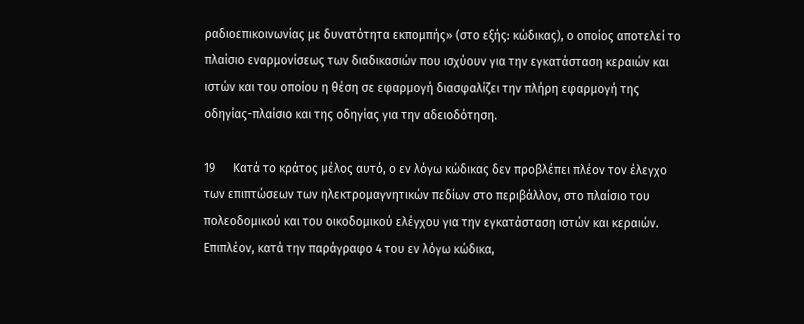ραδιοεπικοινωνίας με δυνατότητα εκπομπής» (στο εξής: κώδικας), ο οποίος αποτελεί το πλαίσιο εναρμονίσεως των διαδικασιών που ισχύουν για την εγκατάσταση κεραιών και ιστών και του οποίου η θέση σε εφαρμογή διασφαλίζει την πλήρη εφαρμογή της οδηγίας-πλαίσιο και της οδηγίας για την αδειοδότηση.

19      Κατά το κράτος μέλος αυτό, ο εν λόγω κώδικας δεν προβλέπει πλέον τον έλεγχο των επιπτώσεων των ηλεκτρομαγνητικών πεδίων στο περιβάλλον, στο πλαίσιο του πολεοδομικού και του οικοδομικού ελέγχου για την εγκατάσταση ιστών και κεραιών. Επιπλέον, κατά την παράγραφο 4 του εν λόγω κώδικα,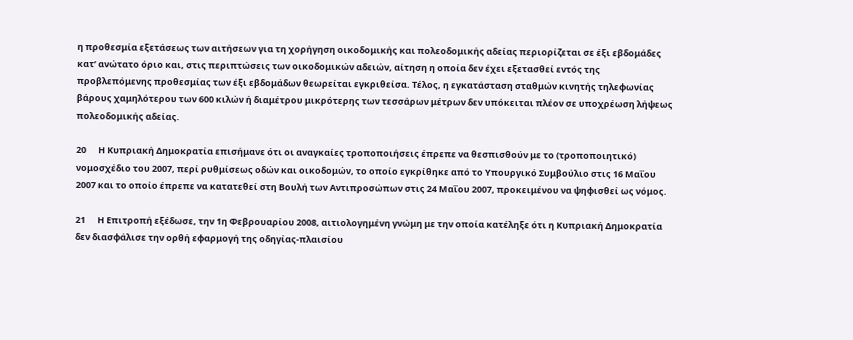η προθεσμία εξετάσεως των αιτήσεων για τη χορήγηση οικοδομικής και πολεοδομικής αδείας περιορίζεται σε έξι εβδομάδες κατ’ ανώτατο όριο και, στις περιπτώσεις των οικοδομικών αδειών, αίτηση η οποία δεν έχει εξετασθεί εντός της προβλεπόμενης προθεσμίας των έξι εβδομάδων θεωρείται εγκριθείσα. Τέλος, η εγκατάσταση σταθμών κινητής τηλεφωνίας βάρους χαμηλότερου των 600 κιλών ή διαμέτρου μικρότερης των τεσσάρων μέτρων δεν υπόκειται πλέον σε υποχρέωση λήψεως πολεοδομικής αδείας.

20      Η Κυπριακή Δημοκρατία επισήμανε ότι οι αναγκαίες τροποποιήσεις έπρεπε να θεσπισθούν με το (τροποποιητικό) νομοσχέδιο του 2007, περί ρυθμίσεως οδών και οικοδομών, το οποίο εγκρίθηκε από το Υπουργικό Συμβούλιο στις 16 Μαΐου 2007 και το οποίο έπρεπε να κατατεθεί στη Βουλή των Αντιπροσώπων στις 24 Μαΐου 2007, προκειμένου να ψηφισθεί ως νόμος.

21      Η Επιτροπή εξέδωσε, την 1η Φεβρουαρίου 2008, αιτιολογημένη γνώμη με την οποία κατέληξε ότι η Κυπριακή Δημοκρατία δεν διασφάλισε την ορθή εφαρμογή της οδηγίας-πλαισίου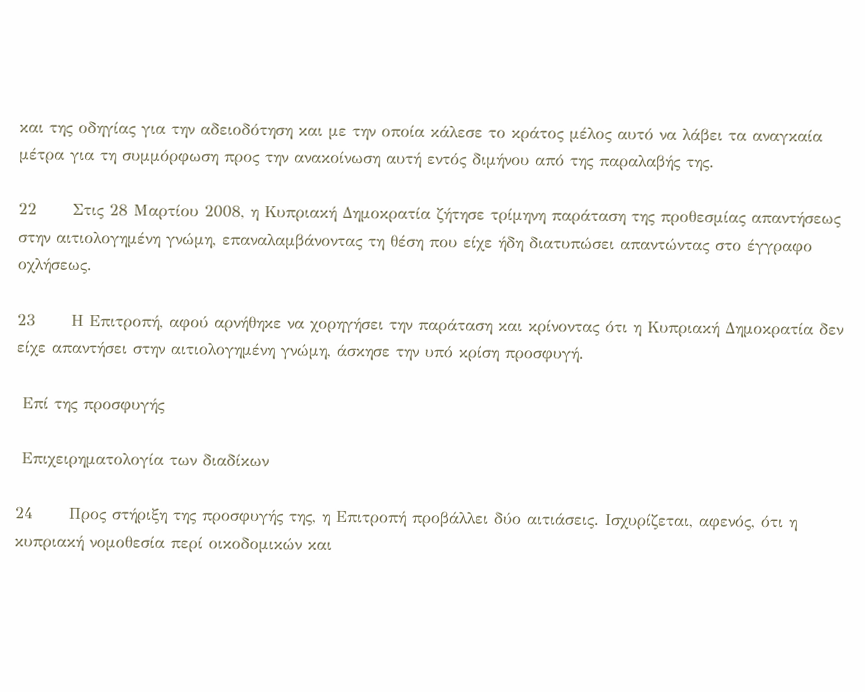και της οδηγίας για την αδειοδότηση και με την οποία κάλεσε το κράτος μέλος αυτό να λάβει τα αναγκαία μέτρα για τη συμμόρφωση προς την ανακοίνωση αυτή εντός διμήνου από της παραλαβής της.

22      Στις 28 Μαρτίου 2008, η Κυπριακή Δημοκρατία ζήτησε τρίμηνη παράταση της προθεσμίας απαντήσεως στην αιτιολογημένη γνώμη, επαναλαμβάνοντας τη θέση που είχε ήδη διατυπώσει απαντώντας στο έγγραφο οχλήσεως.

23      Η Επιτροπή, αφού αρνήθηκε να χορηγήσει την παράταση και κρίνοντας ότι η Κυπριακή Δημοκρατία δεν είχε απαντήσει στην αιτιολογημένη γνώμη, άσκησε την υπό κρίση προσφυγή.

 Επί της προσφυγής

 Επιχειρηματολογία των διαδίκων

24      Προς στήριξη της προσφυγής της, η Επιτροπή προβάλλει δύο αιτιάσεις. Ισχυρίζεται, αφενός, ότι η κυπριακή νομοθεσία περί οικοδομικών και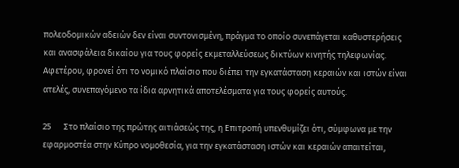πολεοδομικών αδειών δεν είναι συντονισμένη, πράγμα το οποίο συνεπάγεται καθυστερήσεις και ανασφάλεια δικαίου για τους φορείς εκμεταλλεύσεως δικτύων κινητής τηλεφωνίας. Αφετέρου, φρονεί ότι το νομικό πλαίσιο που διέπει την εγκατάσταση κεραιών και ιστών είναι ατελές, συνεπαγόμενο τα ίδια αρνητικά αποτελέσματα για τους φορείς αυτούς.

25      Στο πλαίσιο της πρώτης αιτιάσεώς της, η Επιτροπή υπενθυμίζει ότι, σύμφωνα με την εφαρμοστέα στην Κύπρο νομοθεσία, για την εγκατάσταση ιστών και κεραιών απαιτείται,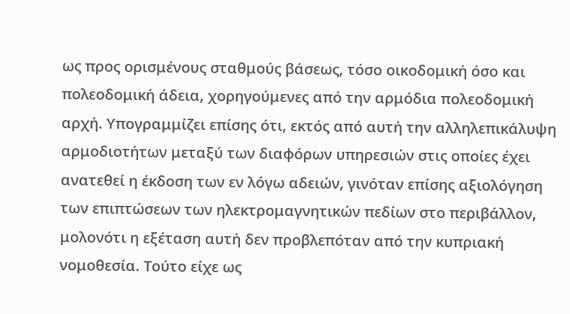ως προς ορισμένους σταθμούς βάσεως, τόσο οικοδομική όσο και πολεοδομική άδεια, χορηγούμενες από την αρμόδια πολεοδομική αρχή. Υπογραμμίζει επίσης ότι, εκτός από αυτή την αλληλεπικάλυψη αρμοδιοτήτων μεταξύ των διαφόρων υπηρεσιών στις οποίες έχει ανατεθεί η έκδοση των εν λόγω αδειών, γινόταν επίσης αξιολόγηση των επιπτώσεων των ηλεκτρομαγνητικών πεδίων στο περιβάλλον, μολονότι η εξέταση αυτή δεν προβλεπόταν από την κυπριακή νομοθεσία. Τούτο είχε ως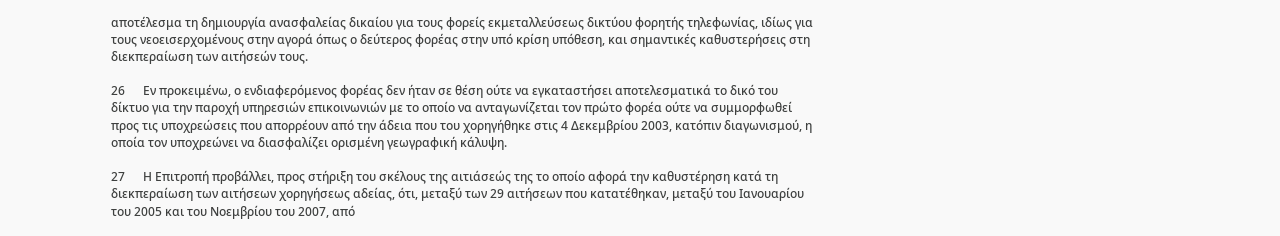αποτέλεσμα τη δημιουργία ανασφαλείας δικαίου για τους φορείς εκμεταλλεύσεως δικτύου φορητής τηλεφωνίας, ιδίως για τους νεοεισερχομένους στην αγορά όπως ο δεύτερος φορέας στην υπό κρίση υπόθεση, και σημαντικές καθυστερήσεις στη διεκπεραίωση των αιτήσεών τους.

26      Εν προκειμένω, ο ενδιαφερόμενος φορέας δεν ήταν σε θέση ούτε να εγκαταστήσει αποτελεσματικά το δικό του δίκτυο για την παροχή υπηρεσιών επικοινωνιών με το οποίο να ανταγωνίζεται τον πρώτο φορέα ούτε να συμμορφωθεί προς τις υποχρεώσεις που απορρέουν από την άδεια που του χορηγήθηκε στις 4 Δεκεμβρίου 2003, κατόπιν διαγωνισμού, η οποία τον υποχρεώνει να διασφαλίζει ορισμένη γεωγραφική κάλυψη.

27      Η Επιτροπή προβάλλει, προς στήριξη του σκέλους της αιτιάσεώς της το οποίο αφορά την καθυστέρηση κατά τη διεκπεραίωση των αιτήσεων χορηγήσεως αδείας, ότι, μεταξύ των 29 αιτήσεων που κατατέθηκαν, μεταξύ του Ιανουαρίου του 2005 και του Νοεμβρίου του 2007, από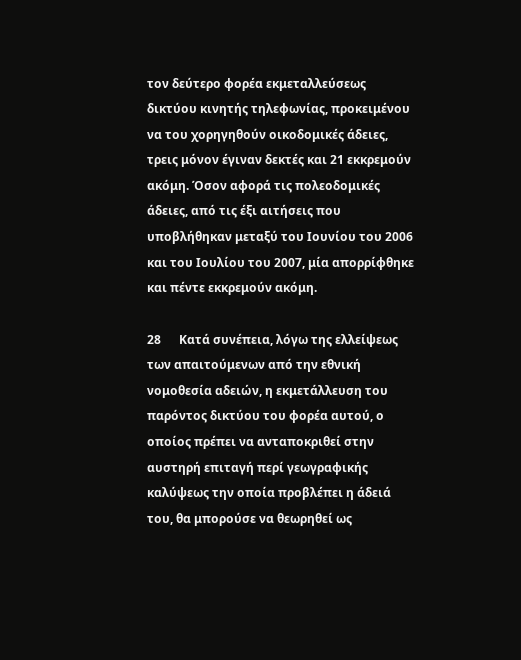τον δεύτερο φορέα εκμεταλλεύσεως δικτύου κινητής τηλεφωνίας, προκειμένου να του χορηγηθούν οικοδομικές άδειες, τρεις μόνον έγιναν δεκτές και 21 εκκρεμούν ακόμη. Όσον αφορά τις πολεοδομικές άδειες, από τις έξι αιτήσεις που υποβλήθηκαν μεταξύ του Ιουνίου του 2006 και του Ιουλίου του 2007, μία απορρίφθηκε και πέντε εκκρεμούν ακόμη.

28      Κατά συνέπεια, λόγω της ελλείψεως των απαιτούμενων από την εθνική νομοθεσία αδειών, η εκμετάλλευση του παρόντος δικτύου του φορέα αυτού, ο οποίος πρέπει να ανταποκριθεί στην αυστηρή επιταγή περί γεωγραφικής καλύψεως την οποία προβλέπει η άδειά του, θα μπορούσε να θεωρηθεί ως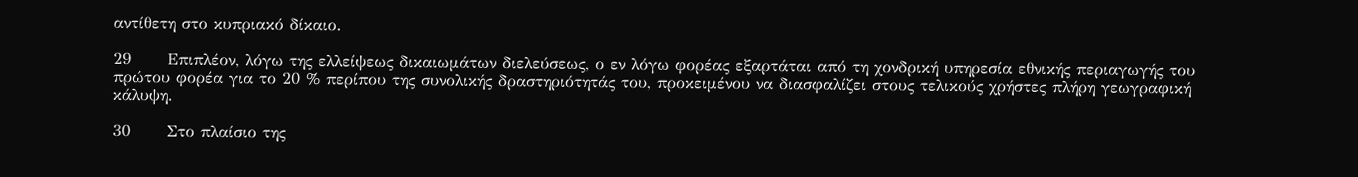αντίθετη στο κυπριακό δίκαιο.

29      Επιπλέον, λόγω της ελλείψεως δικαιωμάτων διελεύσεως, ο εν λόγω φορέας εξαρτάται από τη χονδρική υπηρεσία εθνικής περιαγωγής του πρώτου φορέα για το 20 % περίπου της συνολικής δραστηριότητάς του, προκειμένου να διασφαλίζει στους τελικούς χρήστες πλήρη γεωγραφική κάλυψη.

30      Στο πλαίσιο της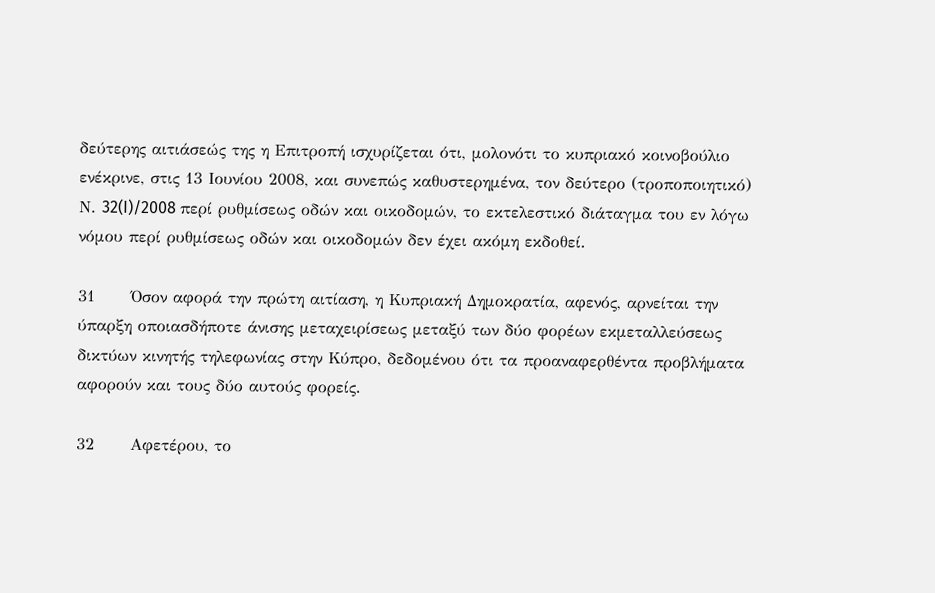δεύτερης αιτιάσεώς της η Επιτροπή ισχυρίζεται ότι, μολονότι το κυπριακό κοινοβούλιο ενέκρινε, στις 13 Ιουνίου 2008, και συνεπώς καθυστερημένα, τον δεύτερο (τροποποιητικό) Ν. 32(I)/2008 περί ρυθμίσεως οδών και οικοδομών, το εκτελεστικό διάταγμα του εν λόγω νόμου περί ρυθμίσεως οδών και οικοδομών δεν έχει ακόμη εκδοθεί.

31      Όσον αφορά την πρώτη αιτίαση, η Κυπριακή Δημοκρατία, αφενός, αρνείται την ύπαρξη οποιασδήποτε άνισης μεταχειρίσεως μεταξύ των δύο φορέων εκμεταλλεύσεως δικτύων κινητής τηλεφωνίας στην Κύπρο, δεδομένου ότι τα προαναφερθέντα προβλήματα αφορούν και τους δύο αυτούς φορείς.

32      Αφετέρου, το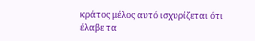κράτος μέλος αυτό ισχυρίζεται ότι έλαβε τα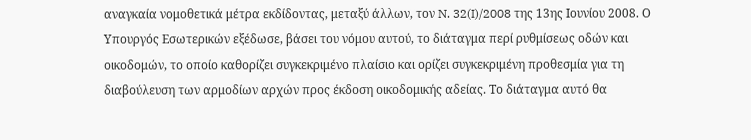αναγκαία νομοθετικά μέτρα εκδίδοντας, μεταξύ άλλων, τον N. 32(I)/2008 της 13ης Ιουνίου 2008. Ο Υπουργός Εσωτερικών εξέδωσε, βάσει του νόμου αυτού, το διάταγμα περί ρυθμίσεως οδών και οικοδομών, το οποίο καθορίζει συγκεκριμένο πλαίσιο και ορίζει συγκεκριμένη προθεσμία για τη διαβούλευση των αρμοδίων αρχών προς έκδοση οικοδομικής αδείας. Το διάταγμα αυτό θα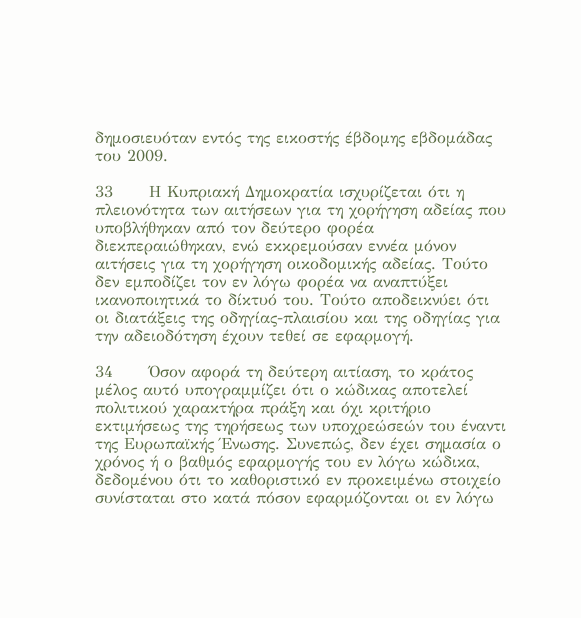δημοσιευόταν εντός της εικοστής έβδομης εβδομάδας του 2009.

33      Η Κυπριακή Δημοκρατία ισχυρίζεται ότι η πλειονότητα των αιτήσεων για τη χορήγηση αδείας που υποβλήθηκαν από τον δεύτερο φορέα διεκπεραιώθηκαν, ενώ εκκρεμούσαν εννέα μόνον αιτήσεις για τη χορήγηση οικοδομικής αδείας. Τούτο δεν εμποδίζει τον εν λόγω φορέα να αναπτύξει ικανοποιητικά το δίκτυό του. Τούτο αποδεικνύει ότι οι διατάξεις της οδηγίας-πλαισίου και της οδηγίας για την αδειοδότηση έχουν τεθεί σε εφαρμογή.

34      Όσον αφορά τη δεύτερη αιτίαση, το κράτος μέλος αυτό υπογραμμίζει ότι ο κώδικας αποτελεί πολιτικού χαρακτήρα πράξη και όχι κριτήριο εκτιμήσεως της τηρήσεως των υποχρεώσεών του έναντι της Ευρωπαϊκής Ένωσης. Συνεπώς, δεν έχει σημασία ο χρόνος ή ο βαθμός εφαρμογής του εν λόγω κώδικα, δεδομένου ότι το καθοριστικό εν προκειμένω στοιχείο συνίσταται στο κατά πόσον εφαρμόζονται οι εν λόγω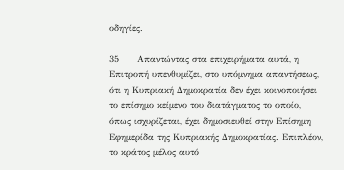οδηγίες.

35      Απαντώντας στα επιχειρήματα αυτά, η Επιτροπή υπενθυμίζει, στο υπόμνημα απαντήσεως, ότι η Κυπριακή Δημοκρατία δεν έχει κοινοποιήσει το επίσημο κείμενο του διατάγματος το οποίο, όπως ισχυρίζεται, έχει δημοσιευθεί στην Επίσημη Εφημερίδα της Κυπριακής Δημοκρατίας. Επιπλέον, το κράτος μέλος αυτό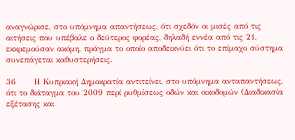αναγνώρισε, στο υπόμνημα απαντήσεως, ότι σχεδόν οι μισές από τις αιτήσεις που υπέβαλε ο δεύτερος φορέας, δηλαδή εννέα από τις 21, εκκρεμούσαν ακόμη, πράγμα το οποίο αποδεικνύει ότι το επίμαχο σύστημα συνεπάγεται καθυστερήσεις.

36      Η Κυπριακή Δημοκρατία αντιτείνει, στο υπόμνημα ανταπαντήσεως, ότι το διάταγμα του 2009 περί ρυθμίσεως οδών και οικοδομών (Διαδικασία εξέτασης και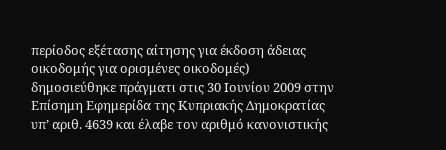περίοδος εξέτασης αίτησης για έκδοση άδειας οικοδομής για ορισμένες οικοδομές) δημοσιεύθηκε πράγματι στις 30 Ιουνίου 2009 στην Επίσημη Εφημερίδα της Κυπριακής Δημοκρατίας υπ’ αριθ. 4639 και έλαβε τον αριθμό κανονιστικής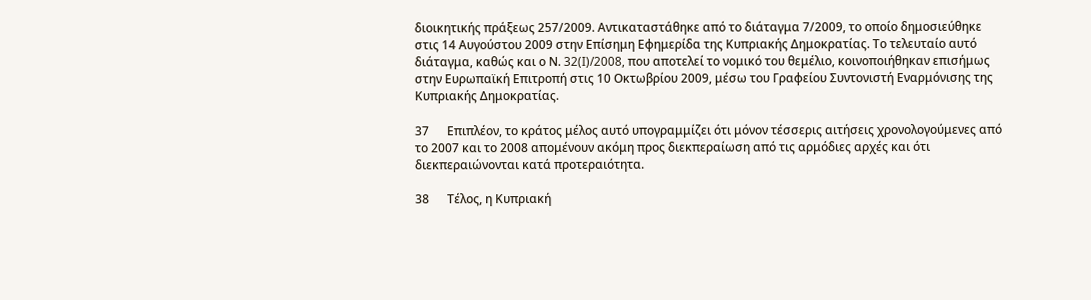διοικητικής πράξεως 257/2009. Αντικαταστάθηκε από το διάταγμα 7/2009, το οποίο δημοσιεύθηκε στις 14 Αυγούστου 2009 στην Επίσημη Εφημερίδα της Κυπριακής Δημοκρατίας. Το τελευταίο αυτό διάταγμα, καθώς και ο Ν. 32(I)/2008, που αποτελεί το νομικό του θεμέλιο, κοινοποιήθηκαν επισήμως στην Ευρωπαϊκή Επιτροπή στις 10 Οκτωβρίου 2009, μέσω του Γραφείου Συντονιστή Εναρμόνισης της Κυπριακής Δημοκρατίας.

37      Επιπλέον, το κράτος μέλος αυτό υπογραμμίζει ότι μόνον τέσσερις αιτήσεις χρονολογούμενες από το 2007 και το 2008 απομένουν ακόμη προς διεκπεραίωση από τις αρμόδιες αρχές και ότι διεκπεραιώνονται κατά προτεραιότητα.

38      Τέλος, η Κυπριακή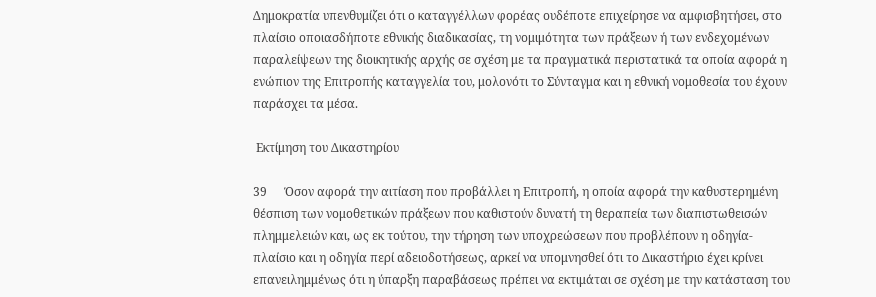Δημοκρατία υπενθυμίζει ότι ο καταγγέλλων φορέας ουδέποτε επιχείρησε να αμφισβητήσει, στο πλαίσιο οποιασδήποτε εθνικής διαδικασίας, τη νομιμότητα των πράξεων ή των ενδεχομένων παραλείψεων της διοικητικής αρχής σε σχέση με τα πραγματικά περιστατικά τα οποία αφορά η ενώπιον της Επιτροπής καταγγελία του, μολονότι το Σύνταγμα και η εθνική νομοθεσία του έχουν παράσχει τα μέσα.

 Εκτίμηση του Δικαστηρίου

39      Όσον αφορά την αιτίαση που προβάλλει η Επιτροπή, η οποία αφορά την καθυστερημένη θέσπιση των νομοθετικών πράξεων που καθιστούν δυνατή τη θεραπεία των διαπιστωθεισών πλημμελειών και, ως εκ τούτου, την τήρηση των υποχρεώσεων που προβλέπουν η οδηγία-πλαίσιο και η οδηγία περί αδειοδοτήσεως, αρκεί να υπομνησθεί ότι το Δικαστήριο έχει κρίνει επανειλημμένως ότι η ύπαρξη παραβάσεως πρέπει να εκτιμάται σε σχέση με την κατάσταση του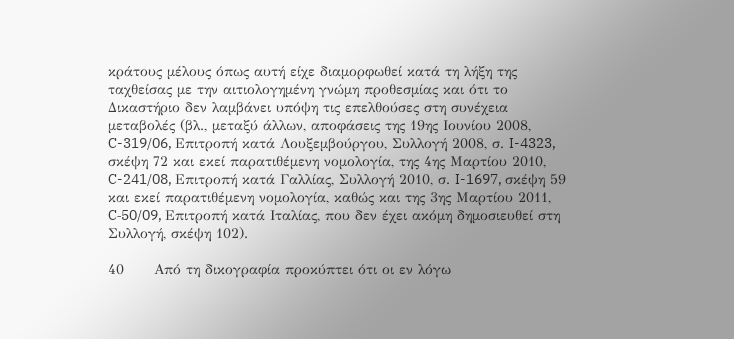κράτους μέλους όπως αυτή είχε διαμορφωθεί κατά τη λήξη της ταχθείσας με την αιτιολογημένη γνώμη προθεσμίας και ότι το Δικαστήριο δεν λαμβάνει υπόψη τις επελθούσες στη συνέχεια μεταβολές (βλ., μεταξύ άλλων, αποφάσεις της 19ης Ιουνίου 2008, C-319/06, Επιτροπή κατά Λουξεμβούργου, Συλλογή 2008, σ. I-4323, σκέψη 72 και εκεί παρατιθέμενη νομολογία, της 4ης Μαρτίου 2010, C-241/08, Επιτροπή κατά Γαλλίας, Συλλογή 2010, σ. I-1697, σκέψη 59 και εκεί παρατιθέμενη νομολογία, καθώς και της 3ης Μαρτίου 2011, C‑50/09, Επιτροπή κατά Ιταλίας, που δεν έχει ακόμη δημοσιευθεί στη Συλλογή, σκέψη 102).

40      Από τη δικογραφία προκύπτει ότι οι εν λόγω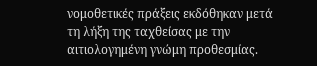νομοθετικές πράξεις εκδόθηκαν μετά τη λήξη της ταχθείσας με την αιτιολογημένη γνώμη προθεσμίας.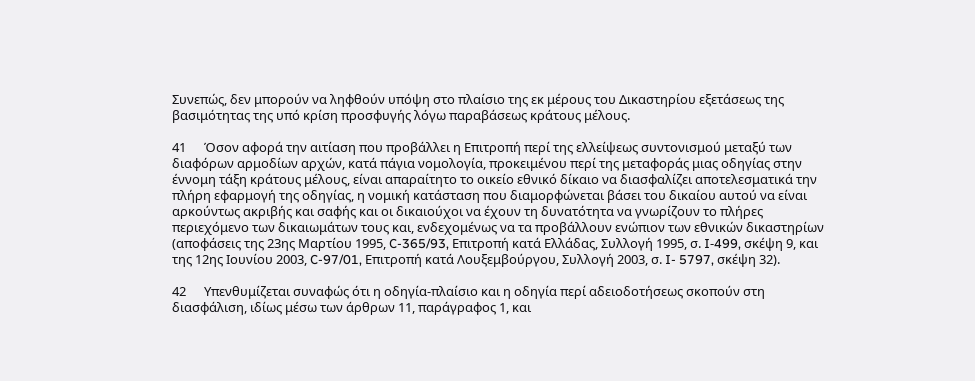Συνεπώς, δεν μπορούν να ληφθούν υπόψη στο πλαίσιο της εκ μέρους του Δικαστηρίου εξετάσεως της βασιμότητας της υπό κρίση προσφυγής λόγω παραβάσεως κράτους μέλους.

41      Όσον αφορά την αιτίαση που προβάλλει η Επιτροπή περί της ελλείψεως συντονισμού μεταξύ των διαφόρων αρμοδίων αρχών, κατά πάγια νομολογία, προκειμένου περί της μεταφοράς μιας οδηγίας στην έννομη τάξη κράτους μέλους, είναι απαραίτητο το οικείο εθνικό δίκαιο να διασφαλίζει αποτελεσματικά την πλήρη εφαρμογή της οδηγίας, η νομική κατάσταση που διαμορφώνεται βάσει του δικαίου αυτού να είναι αρκούντως ακριβής και σαφής και οι δικαιούχοι να έχουν τη δυνατότητα να γνωρίζουν το πλήρες περιεχόμενο των δικαιωμάτων τους και, ενδεχομένως να τα προβάλλουν ενώπιον των εθνικών δικαστηρίων (αποφάσεις της 23ης Μαρτίου 1995, C-365/93, Επιτροπή κατά Ελλάδας, Συλλογή 1995, σ. I‑499, σκέψη 9, και της 12ης Ιουνίου 2003, C-97/01, Επιτροπή κατά Λουξεμβούργου, Συλλογή 2003, σ. I- 5797, σκέψη 32).

42      Υπενθυμίζεται συναφώς ότι η οδηγία-πλαίσιο και η οδηγία περί αδειοδοτήσεως σκοπούν στη διασφάλιση, ιδίως μέσω των άρθρων 11, παράγραφος 1, και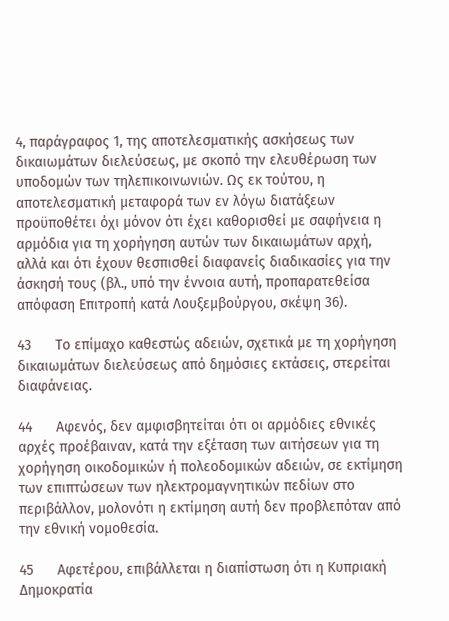4, παράγραφος 1, της αποτελεσματικής ασκήσεως των δικαιωμάτων διελεύσεως, με σκοπό την ελευθέρωση των υποδομών των τηλεπικοινωνιών. Ως εκ τούτου, η αποτελεσματική μεταφορά των εν λόγω διατάξεων προϋποθέτει όχι μόνον ότι έχει καθορισθεί με σαφήνεια η αρμόδια για τη χορήγηση αυτών των δικαιωμάτων αρχή, αλλά και ότι έχουν θεσπισθεί διαφανείς διαδικασίες για την άσκησή τους (βλ., υπό την έννοια αυτή, προπαρατεθείσα απόφαση Επιτροπή κατά Λουξεμβούργου, σκέψη 36).

43      Το επίμαχο καθεστώς αδειών, σχετικά με τη χορήγηση δικαιωμάτων διελεύσεως από δημόσιες εκτάσεις, στερείται διαφάνειας.

44      Αφενός, δεν αμφισβητείται ότι οι αρμόδιες εθνικές αρχές προέβαιναν, κατά την εξέταση των αιτήσεων για τη χορήγηση οικοδομικών ή πολεοδομικών αδειών, σε εκτίμηση των επιπτώσεων των ηλεκτρομαγνητικών πεδίων στο περιβάλλον, μολονότι η εκτίμηση αυτή δεν προβλεπόταν από την εθνική νομοθεσία.

45      Αφετέρου, επιβάλλεται η διαπίστωση ότι η Κυπριακή Δημοκρατία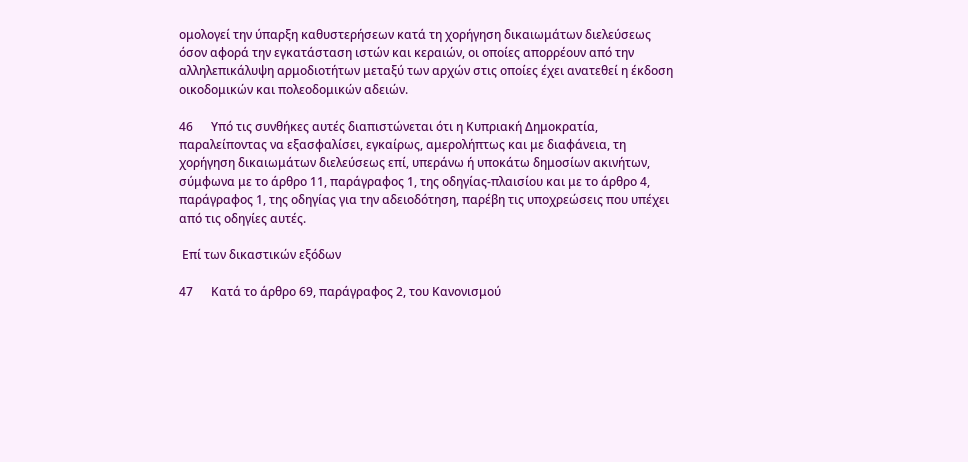ομολογεί την ύπαρξη καθυστερήσεων κατά τη χορήγηση δικαιωμάτων διελεύσεως όσον αφορά την εγκατάσταση ιστών και κεραιών, οι οποίες απορρέουν από την αλληλεπικάλυψη αρμοδιοτήτων μεταξύ των αρχών στις οποίες έχει ανατεθεί η έκδοση οικοδομικών και πολεοδομικών αδειών.

46      Υπό τις συνθήκες αυτές διαπιστώνεται ότι η Κυπριακή Δημοκρατία, παραλείποντας να εξασφαλίσει, εγκαίρως, αμερολήπτως και με διαφάνεια, τη χορήγηση δικαιωμάτων διελεύσεως επί, υπεράνω ή υποκάτω δημοσίων ακινήτων, σύμφωνα με το άρθρο 11, παράγραφος 1, της οδηγίας-πλαισίου και με το άρθρο 4, παράγραφος 1, της οδηγίας για την αδειοδότηση, παρέβη τις υποχρεώσεις που υπέχει από τις οδηγίες αυτές.

 Επί των δικαστικών εξόδων

47      Κατά το άρθρο 69, παράγραφος 2, του Κανονισμού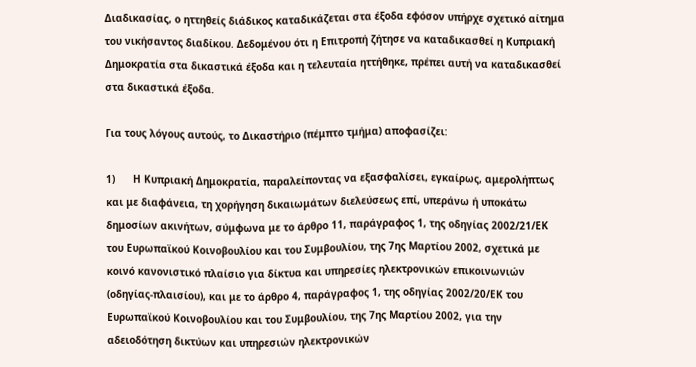Διαδικασίας, ο ηττηθείς διάδικος καταδικάζεται στα έξοδα εφόσον υπήρχε σχετικό αίτημα του νικήσαντος διαδίκου. Δεδομένου ότι η Επιτροπή ζήτησε να καταδικασθεί η Κυπριακή Δημοκρατία στα δικαστικά έξοδα και η τελευταία ηττήθηκε, πρέπει αυτή να καταδικασθεί στα δικαστικά έξοδα.

Για τους λόγους αυτούς, το Δικαστήριο (πέμπτο τμήμα) αποφασίζει:

1)      Η Κυπριακή Δημοκρατία, παραλείποντας να εξασφαλίσει, εγκαίρως, αμερολήπτως και με διαφάνεια, τη χορήγηση δικαιωμάτων διελεύσεως επί, υπεράνω ή υποκάτω δημοσίων ακινήτων, σύμφωνα με το άρθρο 11, παράγραφος 1, της οδηγίας 2002/21/ΕΚ του Ευρωπαϊκού Κοινοβουλίου και του Συμβουλίου, της 7ης Μαρτίου 2002, σχετικά με κοινό κανονιστικό πλαίσιο για δίκτυα και υπηρεσίες ηλεκτρονικών επικοινωνιών (οδηγίας-πλαισίου), και με το άρθρο 4, παράγραφος 1, της οδηγίας 2002/20/ΕΚ του Ευρωπαϊκού Κοινοβουλίου και του Συμβουλίου, της 7ης Μαρτίου 2002, για την αδειοδότηση δικτύων και υπηρεσιών ηλεκτρονικών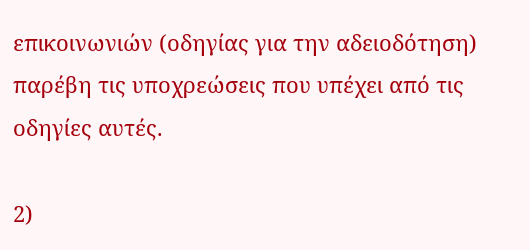επικοινωνιών (οδηγίας για την αδειοδότηση) παρέβη τις υποχρεώσεις που υπέχει από τις οδηγίες αυτές.

2)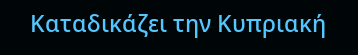Καταδικάζει την Κυπριακή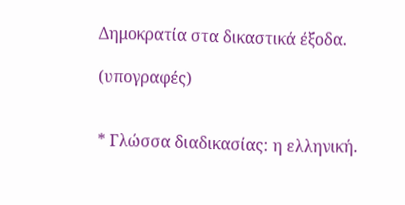Δημοκρατία στα δικαστικά έξοδα.

(υπογραφές)


* Γλώσσα διαδικασίας: η ελληνική.